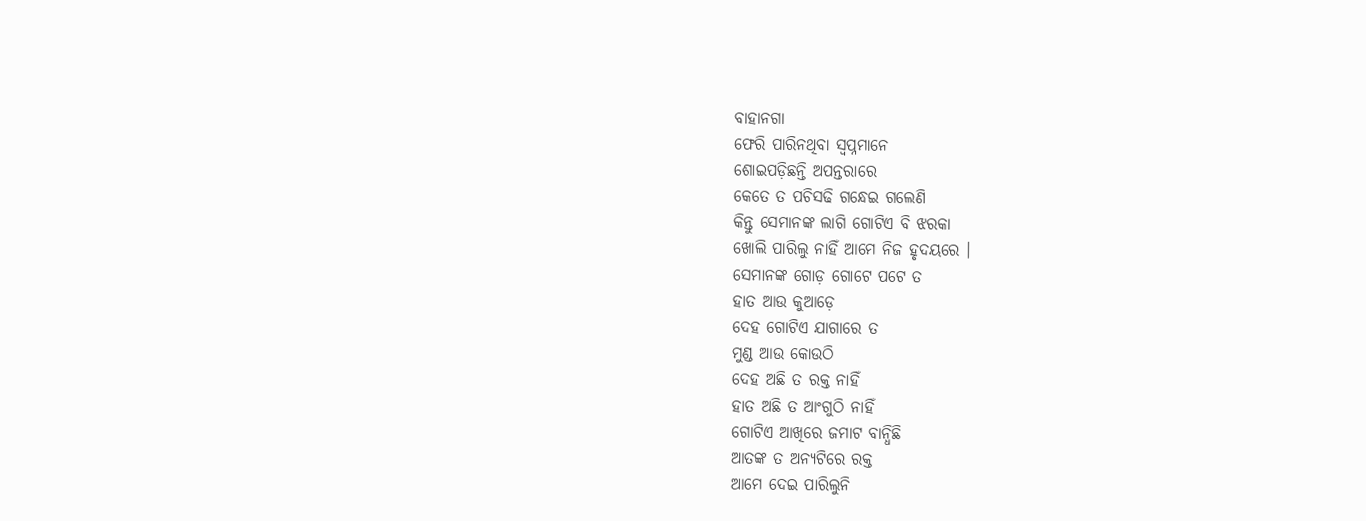ବାହାନଗା
ଫେରି ପାରିନଥିବା ସ୍ୱପ୍ନମାନେ
ଶୋଇପଡ଼ିଛନ୍ତି ଅପନ୍ତରାରେ
କେତେ ତ ପଚିସଢି ଗନ୍ଧେଇ ଗଲେଣି
କିନ୍ତୁ ସେମାନଙ୍କ ଲାଗି ଗୋଟିଏ ବି ଝରକା
ଖୋଲି ପାରିଲୁ ନାହିଁ ଆମେ ନିଜ ହୃଦୟରେ ।
ସେମାନଙ୍କ ଗୋଡ଼ ଗୋଟେ ପଟେ ତ
ହାତ ଆଉ କୁଆଡ଼େ
ଦେହ ଗୋଟିଏ ଯାଗାରେ ତ
ମୁଣ୍ଡ ଆଉ କୋଉଠି
ଦେହ ଅଛି ତ ରକ୍ତ ନାହିଁ
ହାତ ଅଛି ତ ଆଂଗୁଠି ନାହିଁ
ଗୋଟିଏ ଆଖିରେ ଜମାଟ ବାନ୍ଧିଛି
ଆତଙ୍କ ତ ଅନ୍ୟଟିରେ ରକ୍ତ
ଆମେ ଦେଇ ପାରିଲୁନି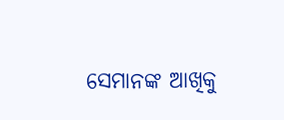ସେମାନଙ୍କ ଆଖିକୁ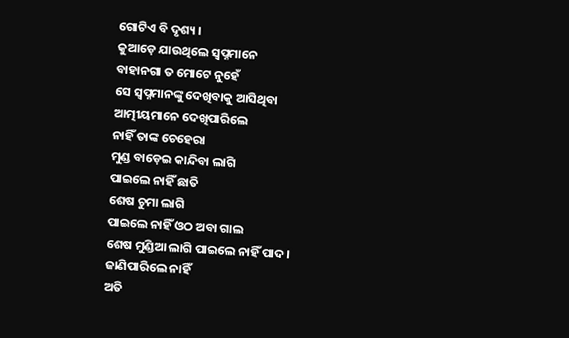ଗୋଟିଏ ବି ଦୃଶ୍ୟ ।
କୁଆଡ଼େ ଯାଉଥିଲେ ସ୍ୱପ୍ନମାନେ
ବାହାନଗା ତ ମୋଟେ ନୁହେଁ
ସେ ସ୍ୱପ୍ନମାନଙ୍କୁ ଦେଖିବାକୁ ଆସିଥିବା
ଆତ୍ମୀୟମାନେ ଦେଖିପାରିଲେ
ନାହିଁ ତାଙ୍କ ଚେହେରା
ମୁଣ୍ଡ ବାଡ଼େଇ କାନ୍ଦିବା ଲାଗି
ପାଇଲେ ନାହିଁ ଛାତି
ଶେଷ ଚୁମା ଲାଗି
ପାଇଲେ ନାହିଁ ଓଠ ଅବା ଗାଲ
ଶେଷ ମୁଣ୍ଡିଆ ଲାଗି ପାଇଲେ ନାହିଁ ପାଦ ।
ଜାଣିପାରିଲେ ନାହିଁ
ଅତି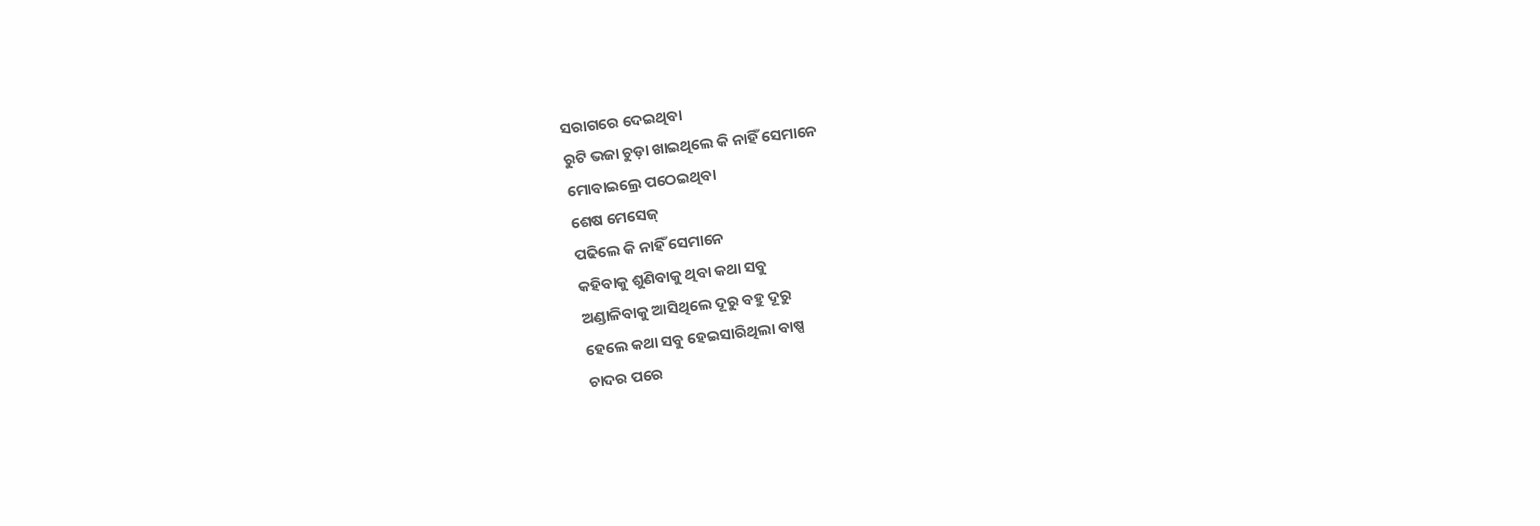ସରାଗରେ ଦେଇଥିବା
ରୁଟି ଭଜା ଚୁଡ଼ା ଖାଇଥିଲେ କି ନାହିଁ ସେମାନେ
ମୋବାଇଲ୍ରେ ପଠେଇଥିବା
ଶେଷ ମେସେଜ୍
ପଢିଲେ କି ନାହିଁ ସେମାନେ
କହିବାକୁ ଶୁଣିବାକୁ ଥିବା କଥା ସବୁ
ଅଣ୍ଡାଳିବାକୁ ଆସିଥିଲେ ଦୂରୁ ବହୁ ଦୂରୁ
ହେଲେ କଥା ସବୁ ହେଇସାରିଥିଲା ବାଷ୍ପ
ଚାଦର ପରେ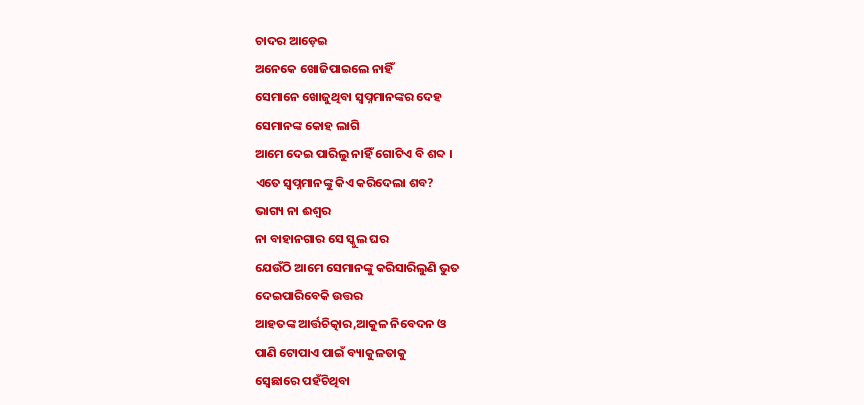ଚାଦର ଆଡ଼େଇ
ଅନେକେ ଖୋଜିପାଇଲେ ନାହିଁ
ସେମାନେ ଖୋଜୁଥିବା ସ୍ୱପ୍ନମାନଙ୍କର ଦେହ
ସେମାନଙ୍କ କୋହ ଲାଗି
ଆମେ ଦେଇ ପାରିଲୁ ନାହିଁ ଗୋଟିଏ ବି ଶବ୍ଦ ।
ଏତେ ସ୍ୱପ୍ନମାନଙ୍କୁ କିଏ କରିଦେଲା ଶବ?
ଭାଗ୍ୟ ନା ଈଶ୍ୱର
ନା ବାହାନଗାର ସେ ସ୍କୁଲ ଘର
ଯେଉଁଠି ଆମେ ସେମାନଙ୍କୁ କରିସାରିଲୁଣି ଭୁତ
ଦେଇପାରିବେକି ଉତ୍ତର
ଆହତଙ୍କ ଆର୍ତ୍ତଚିତ୍କାର,ଆକୁଳ ନିବେଦନ ଓ
ପାଣି ଟୋପାଏ ପାଇଁ ବ୍ୟାକୁଳତାକୁ
ସ୍ୱେଛାରେ ପହଁଚିଥିବା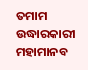ତମାମ ଉଦ୍ଧାରକାରୀ ମହାମାନବ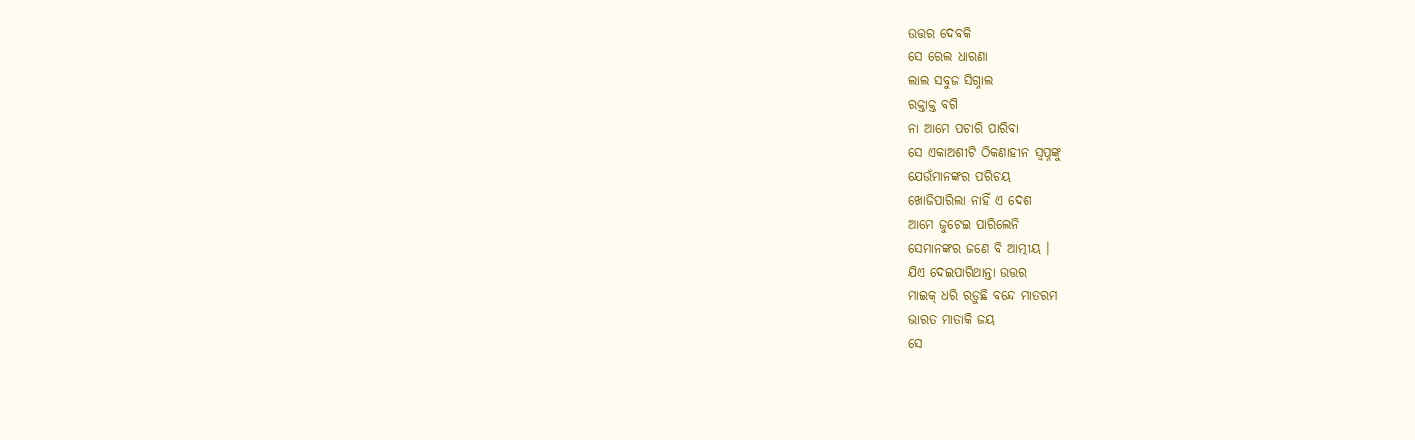ଉତ୍ତର ଦେବକି
ସେ ରେଲ ଧାରଣା
ଲାଲ ସବୁଜ ସିଗ୍ନାଲ
ରକ୍ତାକ୍ତ ବଗି
ନା ଆମେ ପଚାରି ପାରିବା
ସେ ଏକାଅଶୀଟି ଠିକଣାହୀନ ସ୍ୱପ୍ନଙ୍କୁ
ଯେଉଁମାନଙ୍କର ପରିଚୟ
ଖୋଜିପାରିଲା ନାହିଁ ଏ ଦେଶ
ଆମେ ଜୁଟେଇ ପାରିଲେନି
ସେମାନଙ୍କର ଜଣେ ବି ଆତ୍ମୀୟ ।
ଯିଏ ଦେଇପାରିଥାନ୍ତା ଉତ୍ତର
ମାଇକ୍ ଧରି ରଡ଼ୁଛି ବନ୍ଦେ ମାତରମ
ଭାରତ ମାତାକି ଜୟ
ସେ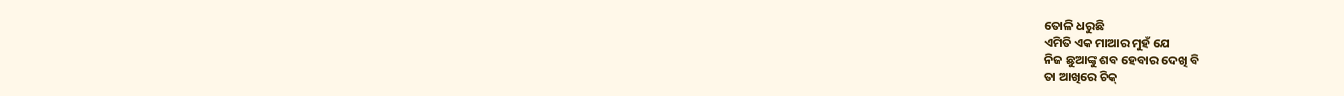ତୋଳି ଧରୁଛି
ଏମିତି ଏକ ମାଆର ମୁହଁ ଯେ
ନିଜ ଛୁଆଙ୍କୁ ଶବ ହେବାର ଦେଖି ବି
ତା ଆଖିରେ ଚିକ୍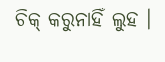ଚିକ୍ କରୁନାହିଁ ଲୁହ ।